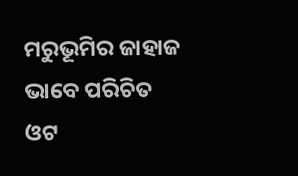ମରୁଭୂମିର ଜାହାଜ ଭାବେ ପରିଚିତ ଓଟ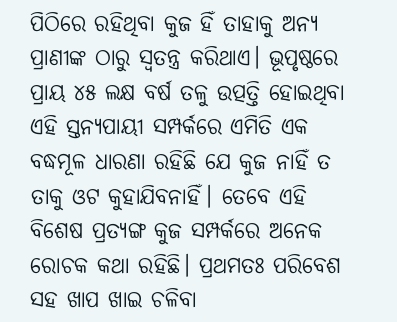ପିଠିରେ ରହିଥିବା କୁଜ ହିଁ ତାହାକୁ ଅନ୍ୟ ପ୍ରାଣୀଙ୍କ ଠାରୁ ସ୍ବତନ୍ତ୍ର କରିଥାଏ। ଭୂପୃଷ୍ଠରେ ପ୍ରାୟ ୪୫ ଲକ୍ଷ ବର୍ଷ ତଳୁ ଉତ୍ପତ୍ତି ହୋଇଥିବା ଏହି ସ୍ତନ୍ୟପାୟୀ ସମ୍ପର୍କରେ ଏମିତି ଏକ ବଦ୍ଧମୂଳ ଧାରଣା ରହିଛି ଯେ କୁଜ ନାହିଁ ତ ତାକୁ ଓଟ କୁହାଯିବନାହିଁ। ତେବେ ଏହି ବିଶେଷ ପ୍ରତ୍ୟଙ୍ଗ କୁଜ ସମ୍ପର୍କରେ ଅନେକ ରୋଚକ କଥା ରହିଛି। ପ୍ରଥମତଃ ପରିବେଶ ସହ ଖାପ ଖାଇ ଚଳିବା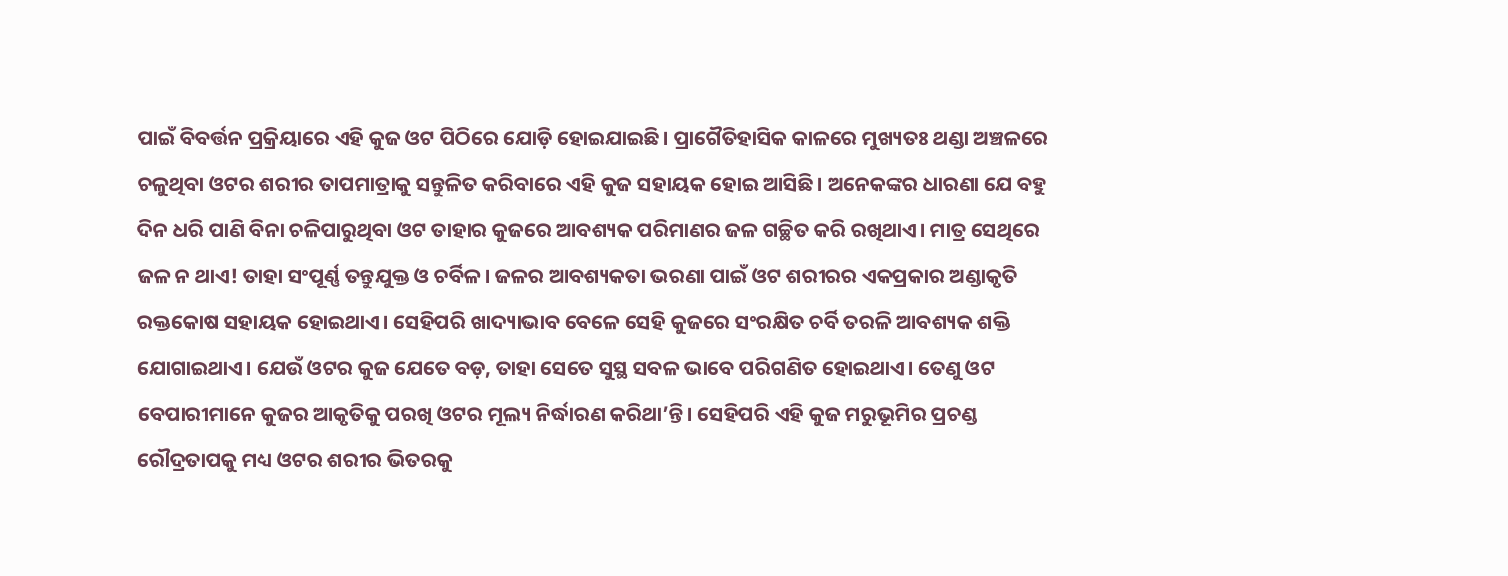ପାଇଁ ବିବର୍ତ୍ତନ ପ୍ରକ୍ରିୟାରେ ଏହି କୁଜ ଓଟ ପିଠିରେ ଯୋଡ଼ି ହୋଇଯାଇଛି। ପ୍ରାଗୈତିହାସିକ କାଳରେ ମୁଖ୍ୟତଃ ଥଣ୍ଡା ଅଞ୍ଚଳରେ ଚଳୁଥିବା ଓଟର ଶରୀର ତାପମାତ୍ରାକୁ ସନ୍ତୁଳିତ କରିବାରେ ଏହି କୁଜ ସହାୟକ ହୋଇ ଆସିଛି। ଅନେକଙ୍କର ଧାରଣା ଯେ ବହୁ ଦିନ ଧରି ପାଣି ବିନା ଚଳିପାରୁଥିବା ଓଟ ତାହାର କୁଜରେ ଆବଶ୍ୟକ ପରିମାଣର ଜଳ ଗଚ୍ଛିତ କରି ରଖିଥାଏ। ମାତ୍ର ସେଥିରେ ଜଳ ନ ଥାଏ! ତାହା ସଂପୂର୍ଣ୍ଣ ତନ୍ତୁଯୁକ୍ତ ଓ ଚର୍ବିଳ। ଜଳର ଆବଶ୍ୟକତା ଭରଣା ପାଇଁ ଓଟ ଶରୀରର ଏକପ୍ରକାର ଅଣ୍ଡାକୃତି ରକ୍ତକୋଷ ସହାୟକ ହୋଇଥାଏ। ସେହିପରି ଖାଦ୍ୟାଭାବ ବେଳେ ସେହି କୁଜରେ ସଂରକ୍ଷିତ ଚର୍ବି ତରଳି ଆବଶ୍ୟକ ଶକ୍ତି ଯୋଗାଇଥାଏ। ଯେଉଁ ଓଟର କୁଜ ଯେତେ ବଡ଼, ତାହା ସେତେ ସୁସ୍ଥ ସବଳ ଭାବେ ପରିଗଣିତ ହୋଇଥାଏ। ତେଣୁ ଓଟ ବେପାରୀମାନେ କୁଜର ଆକୃତିକୁ ପରଖି ଓଟର ମୂଲ୍ୟ ନିର୍ଦ୍ଧାରଣ କରିଥା’ନ୍ତି। ସେହିପରି ଏହି କୁଜ ମରୁଭୂମିର ପ୍ରଚଣ୍ଡ ରୌଦ୍ରତାପକୁ ମଧ୍ୟ ଓଟର ଶରୀର ଭିତରକୁ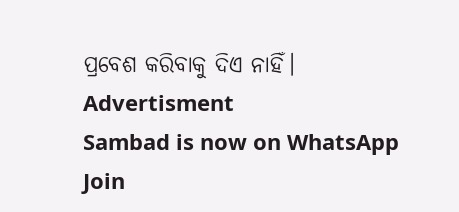ପ୍ରବେଶ କରିବାକୁ ଦିଏ ନାହିଁ।
Advertisment
Sambad is now on WhatsApp
Join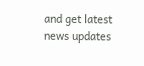and get latest news updates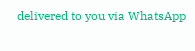delivered to you via WhatsApp